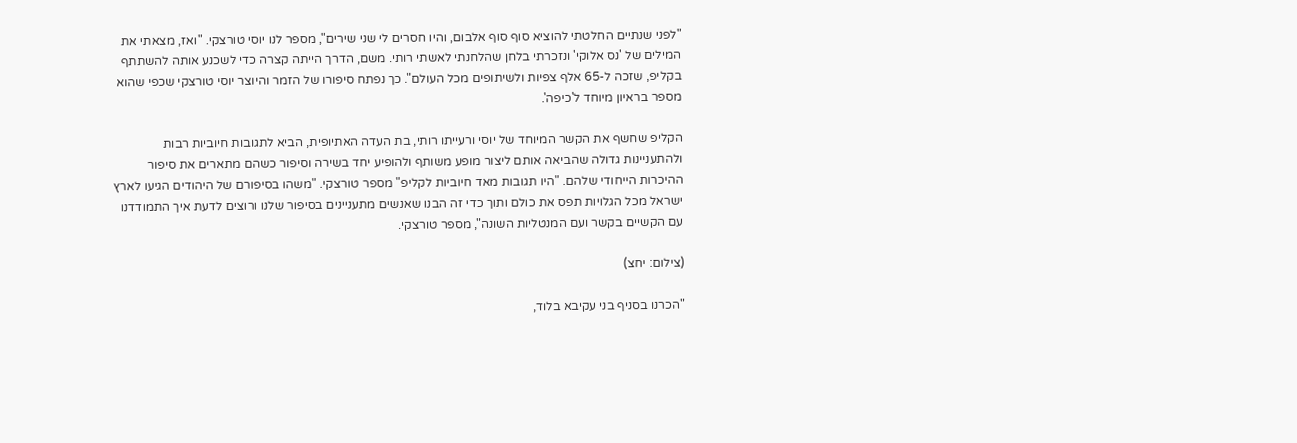"לפני שנתיים החלטתי להוציא סוף סוף אלבום, והיו חסרים לי שני שירים", מספר לנו יוסי טורצקי. "ואז, מצאתי את המילים של 'נס אלוקי' ונזכרתי בלחן שהלחנתי לאשתי רותי. משם, הדרך הייתה קצרה כדי לשכנע אותה להשתתף בקליפ, שזכה ל-65 אלף צפיות ולשיתופים מכל העולם". כך נפתח סיפורו של הזמר והיוצר יוסי טורצקי שכפי שהוא מספר בראיון מיוחד ל'כיפה'.

הקליפ שחשף את הקשר המיוחד של יוסי ורעייתו רותי, בת העדה האתיופית, הביא לתגובות חיוביות רבות ולהתעניינות גדולה שהביאה אותם ליצור מופע משותף ולהופיע יחד בשירה וסיפור כשהם מתארים את סיפור ההיכרות הייחודי שלהם. "היו תגובות מאד חיוביות לקליפ" מספר טורצקי. "משהו בסיפורם של היהודים הגיעו לארץ ישראל מכל הגלויות תפס את כולם ותוך כדי זה הבנו שאנשים מתעניינים בסיפור שלנו ורוצים לדעת איך התמודדנו עם הקשיים בקשר ועם המנטליות השונה", מספר טורצקי.

(צילום: יחצ)

"הכרנו בסניף בני עקיבא בלוד,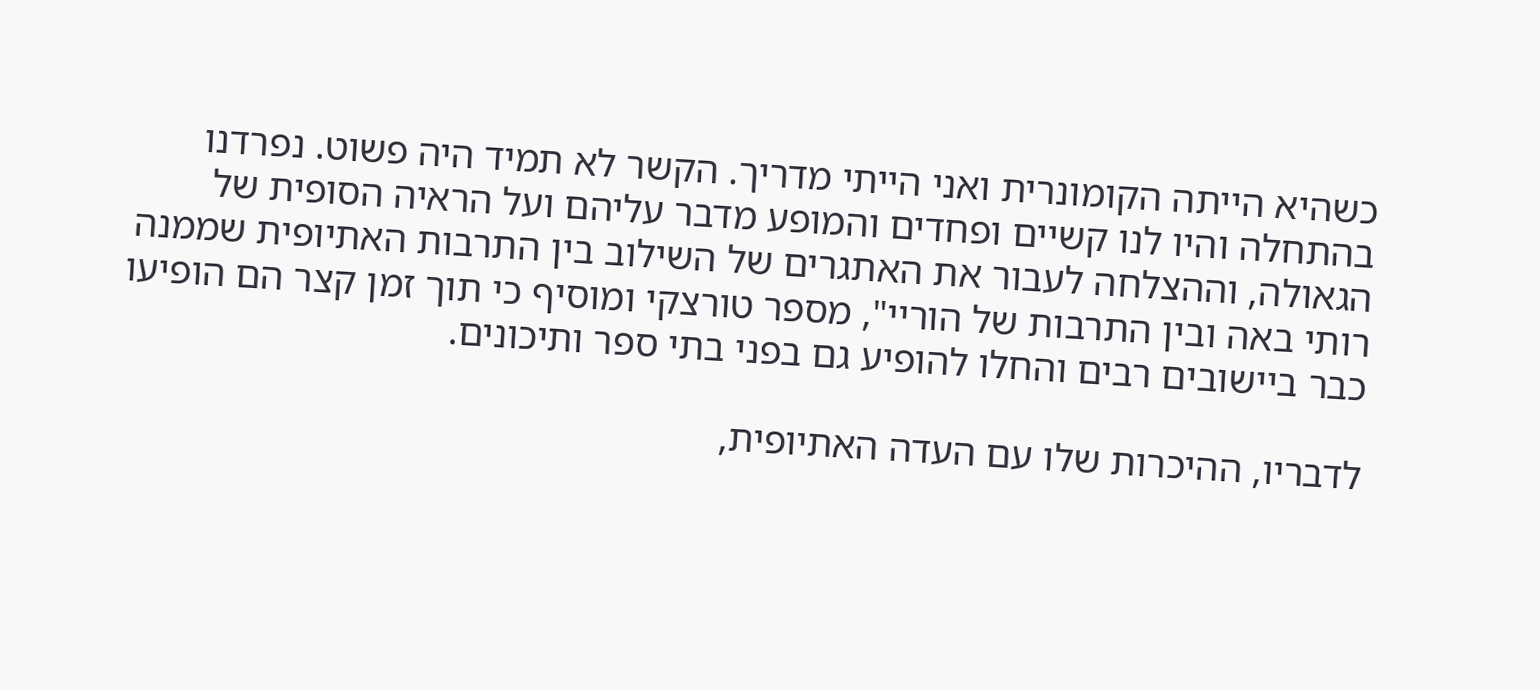כשהיא הייתה הקומונרית ואני הייתי מדריך. הקשר לא תמיד היה פשוט. נפרדנו בהתחלה והיו לנו קשיים ופחדים והמופע מדבר עליהם ועל הראיה הסופית של הגאולה, וההצלחה לעבור את האתגרים של השילוב בין התרבות האתיופית שממנה רותי באה ובין התרבות של הוריי", מספר טורצקי ומוסיף כי תוך זמן קצר הם הופיעו כבר ביישובים רבים והחלו להופיע גם בפני בתי ספר ותיכונים.

לדבריו, ההיכרות שלו עם העדה האתיופית,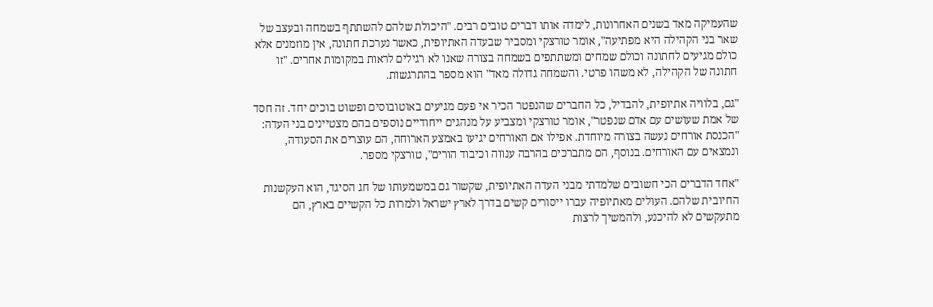שהעמיקה מאד בשנים האחרונות, לימדה אותו דברים טובים רבים. "היכולת שלהם להשתתף בשמחה ובעצב של שאר בני הקהילה היא מפתיעה", אומר טורצקי ומסביר שבעדה האתיופית, כאשר נערכת חתונה, אין מוזמנים אלא כולם מגיעים לחתונה וכולם שמחים ומשתתפים בשמחה בצורה שאנו לא רגילים לראות במקומות אחרים. "זו חתונה של הקהילה, לא משהו פרטי. והשמחה גדולה מאד" הוא מספר בהתרגשות.

"גם, בלוויה אתיופית, להבדיל, כל החברים שהנפטר הכיר אי פעם מגיעים באוטובוסים ופשוט בוכים יחד. זה חסד של אמת שעושים עם אדם שנפטר", אומר טורצקי ומצביע על מנהגים ייחודיים נוספים בהם מצטיינים בני העדה: "הכנסת אורחים נעשה בצורה מיוחדת. אפילו אם האורחים יגיעו באמצע הארוחה, הם עוצרים את הסעודה, ונמצאים עם האורחים. בנוסף, הם מתברכים בהרבה ענווה וכיבוד הורים", טורצקי מספר.

"אחד הדברים הכי חשובים שלמדתי מבני העדה האתיופית, שקשור גם במשמעותו של חג הסיגד, הוא העקשנות החיובית שלהם. העולים מאתיופיה עברו ייסורים קשים בדרך לארץ ישראל ולמרות כל הקשיים בארץ, הם מתעקשים לא להיכנע, ולהמשיך לרצות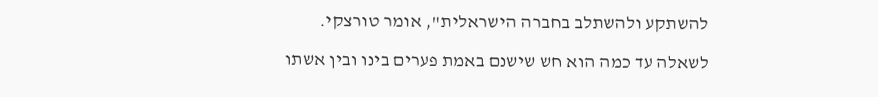להשתקע ולהשתלב בחברה הישראלית", אומר טורצקי.

לשאלה עד כמה הוא חש שישנם באמת פערים בינו ובין אשתו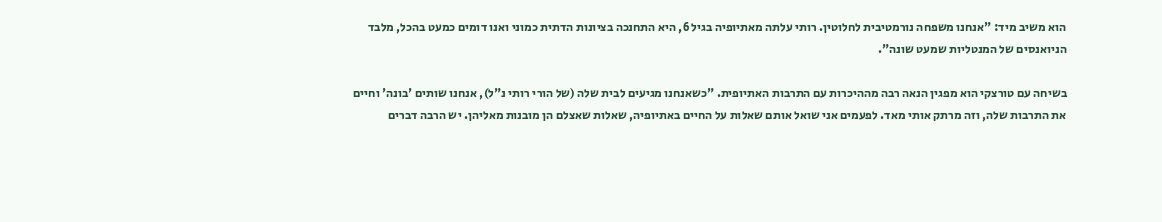הוא משיב מיד: "אנחנו משפחה נורמטיבית לחלוטין. רותי עלתה מאתיופיה בגיל 6, היא התחנכה בציונות הדתית כמוני ואנו דומים כמעט בהכל, מלבד הניואנסים של המנטליות שמעט שונה".

בשיחה עם טורצקי הוא מפגין הנאה רבה מההיכרות עם התרבות האתיופית. "כשאנחנו מגיעים לבית שלה (של הורי רותי נ"ל), אנחנו שותים 'בונה' וחיים את התרבות שלה, וזה מרתק אותי מאד. לפעמים אני שואל אותם שאלות על החיים באתיופיה, שאלות שאצלם הן מובנות מאליהן. יש הרבה דברים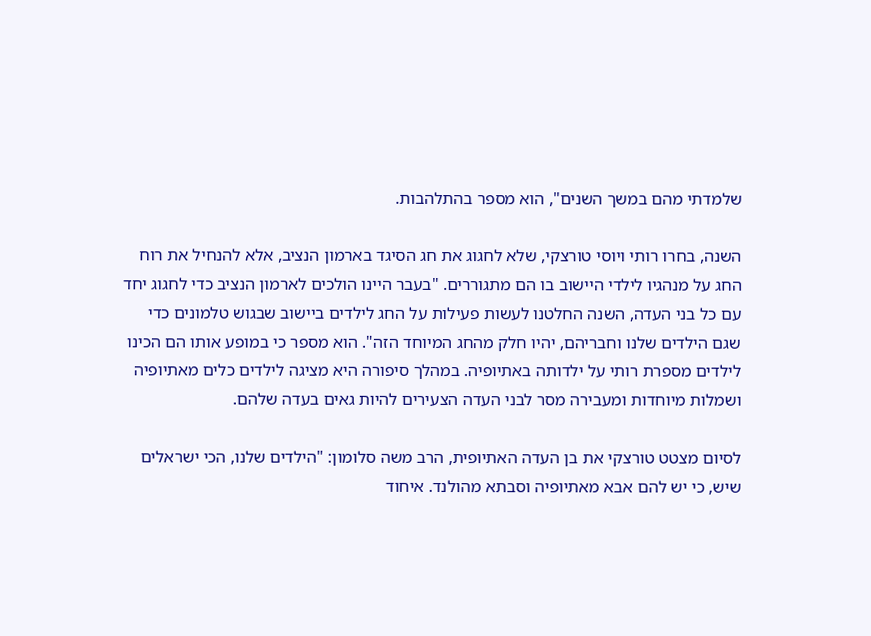שלמדתי מהם במשך השנים", הוא מספר בהתלהבות.

השנה, בחרו רותי ויוסי טורצקי, שלא לחגוג את חג הסיגד בארמון הנציב, אלא להנחיל את רוח החג על מנהגיו לילדי היישוב בו הם מתגוררים. "בעבר היינו הולכים לארמון הנציב כדי לחגוג יחד עם כל בני העדה, השנה החלטנו לעשות פעילות על החג לילדים ביישוב שבגוש טלמונים כדי שגם הילדים שלנו וחבריהם, יהיו חלק מהחג המיוחד הזה". הוא מספר כי במופע אותו הם הכינו לילדים מספרת רותי על ילדותה באתיופיה. במהלך סיפורה היא מציגה לילדים כלים מאתיופיה ושמלות מיוחדות ומעבירה מסר לבני העדה הצעירים להיות גאים בעדה שלהם.

לסיום מצטט טורצקי את בן העדה האתיופית, הרב משה סלומון: "הילדים שלנו, הכי ישראלים שיש, כי יש להם אבא מאתיופיה וסבתא מהולנד. איחוד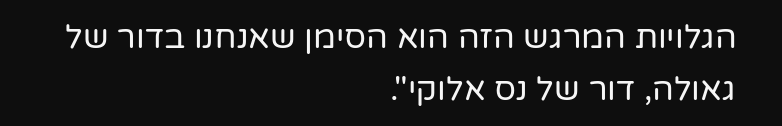הגלויות המרגש הזה הוא הסימן שאנחנו בדור של גאולה, דור של נס אלוקי".